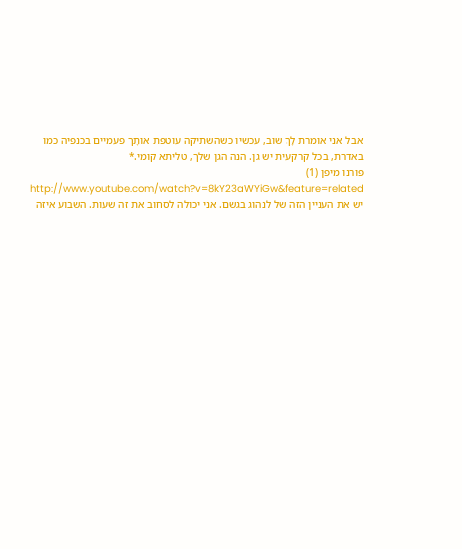אבל אני אומרת לָךְ שוב, עכשיו כשהשתיקה עוטפת אותָך פעמיים בכנפיה כמו באדרת, בכל קרקעית יש גן. הנה הגן שלך, טליתא קומי.*
פורנו מיפן (1) http://www.youtube.com/watch?v=8kY23aWYiGw&feature=related
יש את העניין הזה של לנהוג בגשם. אני יכולה לסחוב את זה שעות. השבוע איזה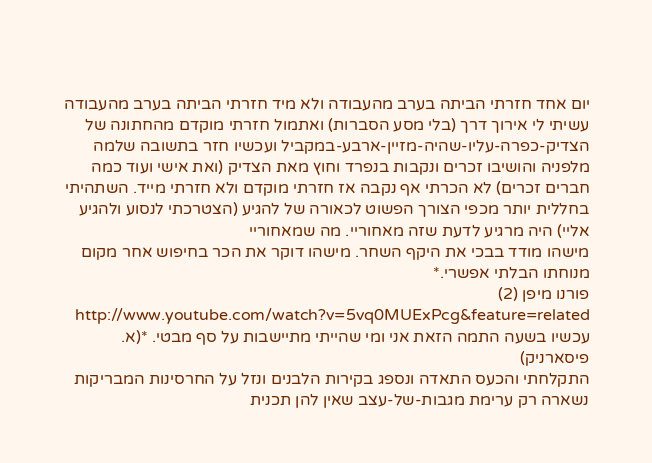יום אחד חזרתי הביתה בערב מהעבודה ולא מיד חזרתי הביתה בערב מהעבודה עשיתי לי אירוך דרך (בלי מסע הסברות) ואתמול חזרתי מוקדם מהחתונה של הצדיק-כפרה-עליו-שהיה-מזיין-ארבע-במקביל ועכשיו חזר בתשובה שלמה מלפניה והושיבו זכרים ונקבות בנפרד וחוץ מאת הצדיק (ואת אישי ועוד כמה חברים זכרים) לא הכרתי אף נקבה אז חזרתי מוקדם ולא חזרתי מייד. השתהיתי בחללית יותר מכפי הצורך הפשוט לכאורה של להגיע (הצטרכתי לנסוע ולהגיע אליי) היה מרגיע לדעת שזה מאחוריי. מה שמאחוריי
מישהו מודד בבכי את היקף השחר. מישהו דוקר את הכר בחיפוש אחר מקום מנוחתו הבלתי אפשרי.*
פורנו מיפן (2) http://www.youtube.com/watch?v=5vq0MUExPcg&feature=related
עכשיו בשעה התמה הזאת אני ומי שהייתי מתיישבות על סף מבטי. *(א. פיסארניק)
התקלחתי והכעס התאדה ונספג בקירות הלבנים ונזל על החרסינות המבריקות נשארה רק ערימת מגבות-של-עצב שאין להן תכנית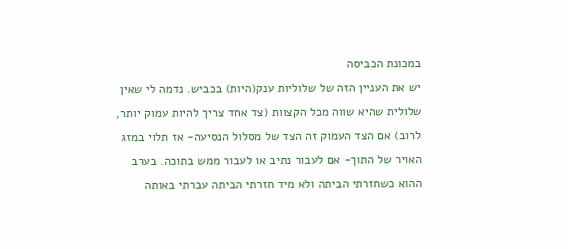במכונת הכביסה
יש את העניין הזה של שלוליות ענק(היות) בכביש. נדמה לי שאין שלולית שהיא שווה מכל הקצוות (צד אחד צריך להיות עמוק יותר, לרוב) אם הצד העמוק זה הצד של מסלול הנסיעה- אז תלוי במזג האויר של התוך- אם לעבור נתיב או לעבור ממש בתוכה. בערב ההוא כשחזרתי הביתה ולא מיד חזרתי הביתה עברתי באותה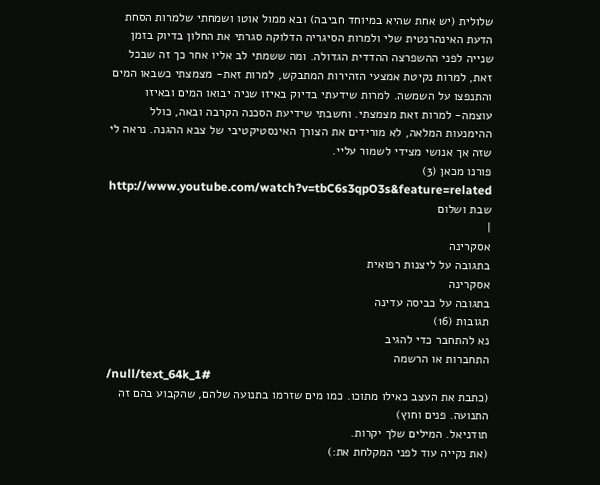שלולית (יש אחת שהיא במיוחד חביבה) ובא ממול אוטו ושמחתי שלמרות הסחת הדעת האינהרנטית שלי ולמרות הסיגריה הדלוקה סגרתי את החלון בדיוק בזמן שנייה לפני ההשפרצה ההדדית הגדולה. ומה ששמתי לב אליו אחר כך זה שבכל זאת, למרות נקיטת אמצעי הזהירות המתבקש, למרות זאת- מצמצתי כשבאו המים והתנפצו על השמשה. למרות שידעתי בדיוק באיזו שניה יבואו המים ובאיזו עוצמה- למרות זאת מצמצתי. וחשבתי שידיעת הסכנה הקרבה ובאה, כולל ההימנעות המלאה, לא מורידים את הצורך האינסטיקטיבי של צבא ההגנה. נראה לי שזה אך אנושי מצידי לשמור עליי.
פורנו מכאן (3) http://www.youtube.com/watch?v=tbC6s3qpO3s&feature=related
שבת ושלום
|
אסקרינה
בתגובה על ליצנות רפואית
אסקרינה
בתגובה על כביסה עדינה
תגובות (16)
נא להתחבר כדי להגיב
התחברות או הרשמה
/null/text_64k_1#
(כתבת את העצב כאילו מתוכו. כמו מים שזרמו בתנועה שלהם, שהקבוע בהם זה התנועה. פנים וחוץ)
תודניאל. המילים שלך יקרות.
(את נקייה עוד לפני המקלחת את:)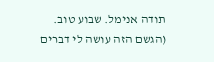תודה אנימל. שבוע טוב.
(הגשם הזה עושה לי דברים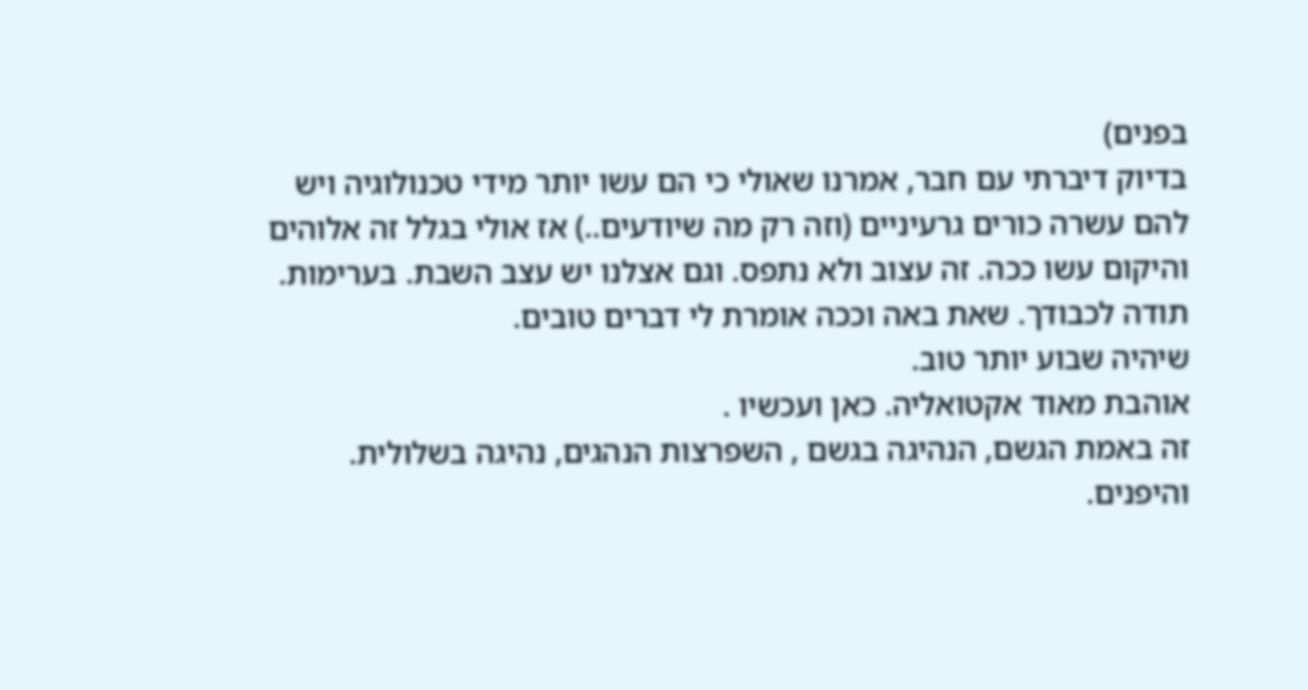בפנים)
בדיוק דיברתי עם חבר, אמרנו שאולי כי הם עשו יותר מידי טכנולוגיה ויש להם עשרה כורים גרעיניים (וזה רק מה שיודעים..) אז אולי בגלל זה אלוהים והיקום עשו ככה. זה עצוב ולא נתפס. וגם אצלנו יש עצב השבת. בערימות.
תודה לכבודך. שאת באה וככה אומרת לי דברים טובים.
שיהיה שבוע יותר טוב.
אוהבת מאוד אקטואליה. כאן ועכשיו .
זה באמת הגשם, הנהיגה בגשם , השפרצות הנהגים, נהיגה בשלולית.
והיפנים.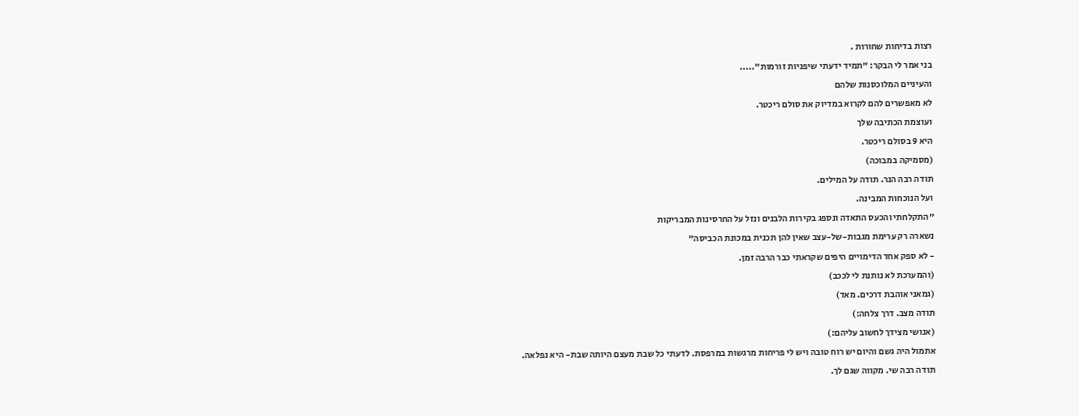רצות בדיחות שחורות .
בני אמר לי הבקר: "תמיד ידעתי שיפניות זורמות".....
והעיניים המלוכסנות שלהם
לא מאפשרים להם לקרוא במדיוק את סולם ריכטר.
ועוצמת הכתיבה שלך
היא 9 בסולם ריכטר.
(מסמיקה במבוכה)
תודה רבה הנר. תודה על המילים.
ועל הנוכחות המבינה.
"התקלחתי והכעס התאדה ונספג בקירות הלבנים ונזל על החרסינות המבריקות
נשארה רק ערימת מגבות-של-עצב שאין להן תכנית במכונת הכביסה"
- לא ספק אחד הדימויים היפים שקראתי כבר הרבה זמן.
(והמערכת לא נותנת לי לככב)
(גמאני אוהבת דרכים. מאד)
תודה מצב. דרך צלחה:)
(אנושי מצידך לחשוב עליהם:)
אתמול היה גשם והיום יש רוח טובה ויש לי פריחות מרגשות במרפסת. לדעתי כל שבת מעצם היותה שבת- היא נפלאה.
תודה רבה שי. מקווה שגם לך.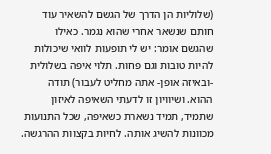(שלוליות הן הדרך של הגשם להשאיר עוד חותם שנשאר אחרי שהוא נגמר. כאילו שהגשם אומר: יש לי תופעות לוואי שיכולות להיות טובות וגם פחות. תלוי איפה בשלולית -ובאיזה אופן- אתה מחליט לעבור) תודה ההוא. ושיוויון זו לדעתי השאיפה לאיזון שתמיד, תמיד נשארת כשאיפה, שכל התנועות מכוונות להשיג אותה. לחיות בקצוות ההרגשה.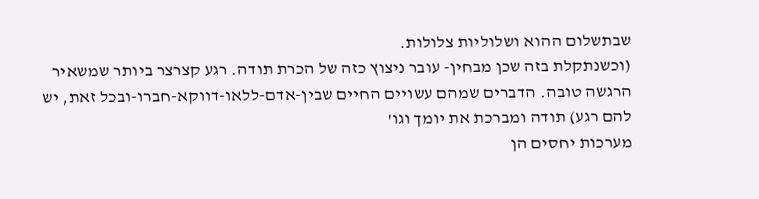שבתשלום ההוא ושלוליות צלולות.
(וכשנתקלת בזה שכן מבחין- עובר ניצוץ כזה של הכרת תודה. רגע קצרצר ביותר שמשאיר הרגשה טובה. הדברים שמהם עשויים החיים שבין-אדם-ללאו-דווקא-חברו-ובכל זאת, יש להם רגע) תודה ומברכת את יומך וגו'
מערכות יחסים הן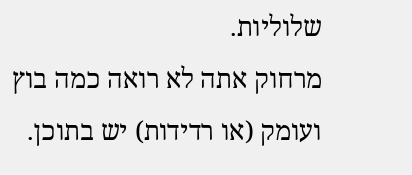שלוליות.
מרחוק אתה לא רואה כמה בוץ ועומק (או רדידות) יש בתוכן.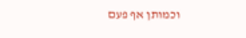וכמותן אף פעם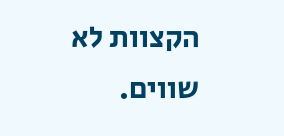הקצוות לא שווים.